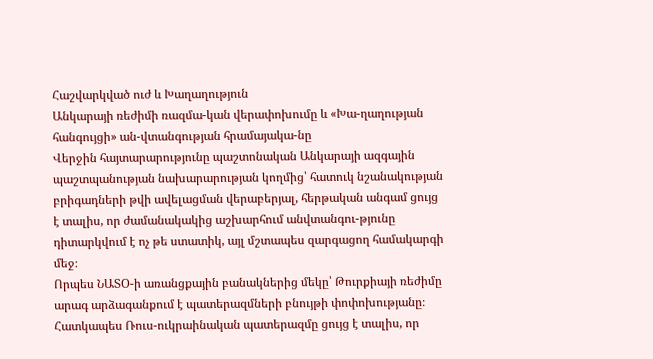Հաշվարկված ուժ և Խաղաղություն
Անկարայի ռեժիմի ռազմա-կան վերափոխումը և «Խա-ղաղության հանգույցի» ան-վտանգության հրամայակա-նը
Վերջին հայտարարությունը պաշտոնական Անկարայի ազգային պաշտպանության նախարարության կողմից՝ հատուկ նշանակության բրիգադների թվի ավելացման վերաբերյալ, հերթական անգամ ցույց է տալիս, որ ժամանակակից աշխարհում անվտանգու-թյունը դիտարկվում է ոչ թե ստատիկ, այլ մշտապես զարգացող համակարգի մեջ։
Որպես ՆԱՏՕ-ի առանցքային բանակներից մեկը՝ Թուրքիայի ռեժիմը արագ արձագանքում է պատերազմների բնույթի փոփոխությանը։ Հատկապես Ռուս-ուկրաինական պատերազմը ցույց է տալիս, որ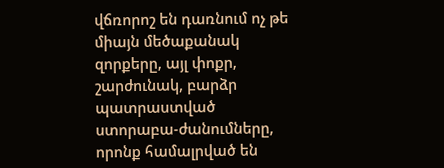վճռորոշ են դառնում ոչ թե միայն մեծաքանակ զորքերը, այլ փոքր, շարժունակ, բարձր պատրաստված ստորաբա-ժանումները, որոնք համալրված են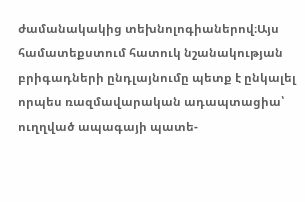ժամանակակից տեխնոլոգիաներով։Այս համատեքստում հատուկ նշանակության բրիգադների ընդլայնումը պետք է ընկալել որպես ռազմավարական ադապտացիա՝ ուղղված ապագայի պատե-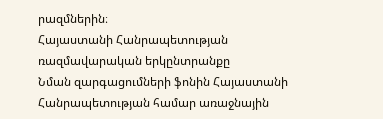րազմներին։
Հայաստանի Հանրապետության ռազմավարական երկընտրանքը
Նման զարգացումների ֆոնին Հայաստանի Հանրապետության համար առաջնային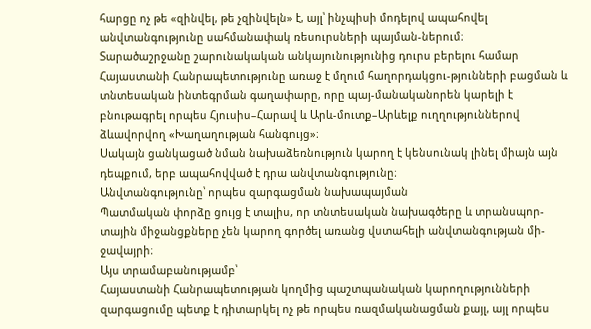հարցը ոչ թե «զինվել, թե չզինվելն» է, այլ՝ ինչպիսի մոդելով ապահովել անվտանգությունը սահմանափակ ռեսուրսների պայման-ներում։
Տարածաշրջանը շարունակական անկայունությունից դուրս բերելու համար Հայաստանի Հանրապետությունը առաջ է մղում հաղորդակցու-թյունների բացման և տնտեսական ինտեգրման գաղափարը, որը պայ-մանականորեն կարելի է բնութագրել որպես Հյուսիս–Հարավ և Արև-մուտք–Արևելք ուղղություններով ձևավորվող «Խաղաղության հանգույց»։
Սակայն ցանկացած նման նախաձեռնություն կարող է կենսունակ լինել միայն այն դեպքում, երբ ապահովված է դրա անվտանգությունը։
Անվտանգությունը՝ որպես զարգացման նախապայման
Պատմական փորձը ցույց է տալիս, որ տնտեսական նախագծերը և տրանսպոր-տային միջանցքները չեն կարող գործել առանց վստահելի անվտանգության մի-ջավայրի։
Այս տրամաբանությամբ՝
Հայաստանի Հանրապետության կողմից պաշտպանական կարողությունների զարգացումը պետք է դիտարկել ոչ թե որպես ռազմականացման քայլ, այլ որպես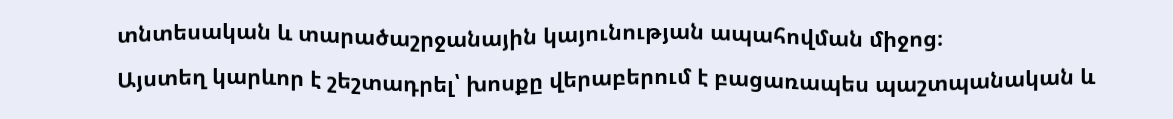տնտեսական և տարածաշրջանային կայունության ապահովման միջոց։
Այստեղ կարևոր է շեշտադրել՝ խոսքը վերաբերում է բացառապես պաշտպանական և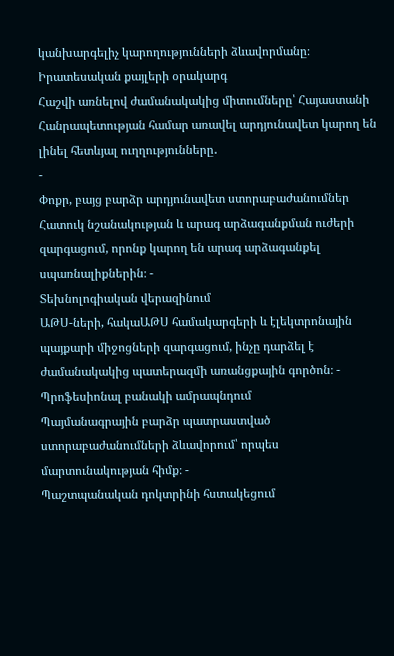կանխարգելիչ կարողությունների ձևավորմանը։
Իրատեսական քայլերի օրակարգ
Հաշվի առնելով ժամանակակից միտումները՝ Հայաստանի
Հանրապետության համար առավել արդյունավետ կարող են լինել հետևյալ ուղղությունները․
-
Փոքր, բայց բարձր արդյունավետ ստորաբաժանումներ
Հատուկ նշանակության և արագ արձագանքման ուժերի զարգացում, որոնք կարող են արագ արձագանքել սպառնալիքներին։ -
Տեխնոլոգիական վերազինում
ԱԹՍ-ների, հակաԱԹՍ համակարգերի և էլեկտրոնային պայքարի միջոցների զարգացում, ինչը դարձել է ժամանակակից պատերազմի առանցքային գործոն։ -
Պրոֆեսիոնալ բանակի ամրապնդում
Պայմանագրային բարձր պատրաստված ստորաբաժանումների ձևավորում՝ որպես մարտունակության հիմք։ -
Պաշտպանական դոկտրինի հստակեցում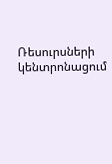Ռեսուրսների կենտրոնացում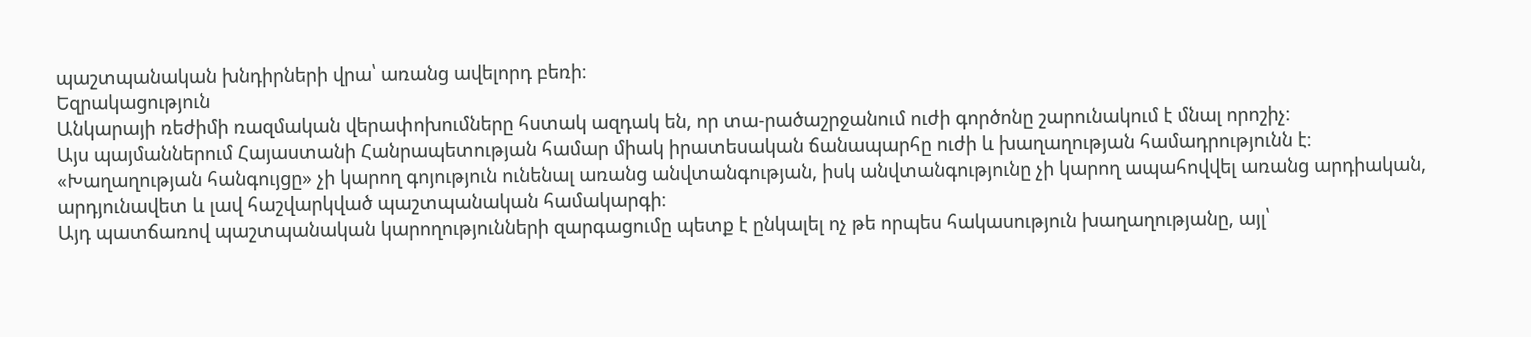պաշտպանական խնդիրների վրա՝ առանց ավելորդ բեռի։
Եզրակացություն
Անկարայի ռեժիմի ռազմական վերափոխումները հստակ ազդակ են, որ տա-րածաշրջանում ուժի գործոնը շարունակում է մնալ որոշիչ։
Այս պայմաններում Հայաստանի Հանրապետության համար միակ իրատեսական ճանապարհը ուժի և խաղաղության համադրությունն է։
«Խաղաղության հանգույցը» չի կարող գոյություն ունենալ առանց անվտանգության, իսկ անվտանգությունը չի կարող ապահովվել առանց արդիական, արդյունավետ և լավ հաշվարկված պաշտպանական համակարգի։
Այդ պատճառով պաշտպանական կարողությունների զարգացումը պետք է ընկալել ոչ թե որպես հակասություն խաղաղությանը, այլ՝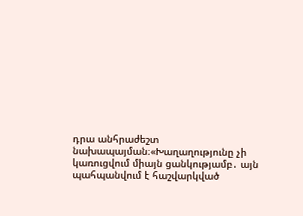դրա անհրաժեշտ նախապայման։«Խաղաղությունը չի կառուցվում միայն ցանկությամբ․ այն պահպանվում է հաշվարկված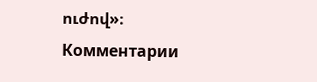ուժով»։
Комментарии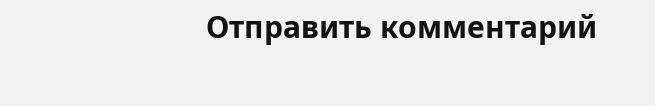Отправить комментарий